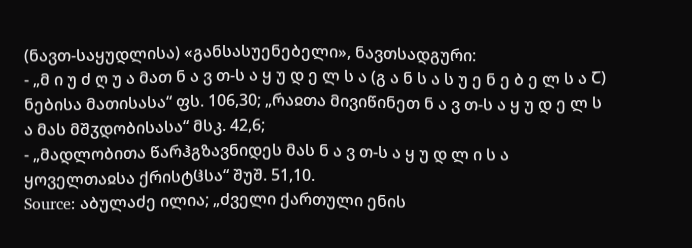(ნავთ-საყუდლისა) «განსასუენებელი», ნავთსადგური:
- „მ ი უ ძ ღ უ ა მათ ნ ა ვ თ-ს ა ყ უ დ ე ლ ს ა (გ ა ნ ს ა ს უ ე ნ ე ბ ე ლ ს ა Ⴀ) ნებისა მათისასა“ ფს. 106,30; „რაჲთა მივიწინეთ ნ ა ვ თ-ს ა ყ უ დ ე ლ ს ა მას მშჳდობისასა“ მსკ. 42,6;
- „მადლობითა წარჰგზავნიდეს მას ნ ა ვ თ-ს ა ყ უ დ ლ ი ს ა ყოველთაჲსა ქრისტჱსა“ შუშ. 51,10.
Source: აბულაძე ილია; „ძველი ქართული ენის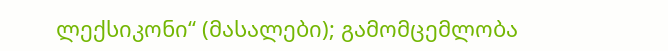ლექსიკონი“ (მასალები); გამომცემლობა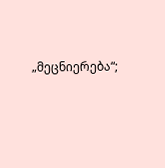„მეცნიერება“;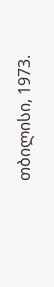თბილისი, 1973.